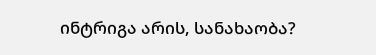ინტრიგა არის, სანახაობა?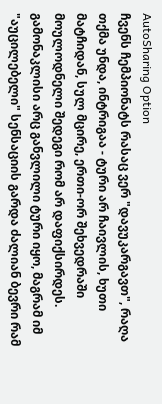AutoSharing Option
ჩვენს ჩემპიონატს რასაც ვერ "დავუკარგავთ", რაღა თქმა უნდა, ინტრიგაა - ტური არ ჩაივლის, ხუთი მატჩიდან, სულ მცირე, ერთი-ორ შეხვედრაში მოულოდნელი შედეგი რომ არ დაფიქსირდეს. გამონაკლისი არც განვლილი ტური იყო, მაგრამ იმ "აუცილებელი" სენსაციის გარდა ძალიან ბევრი რამ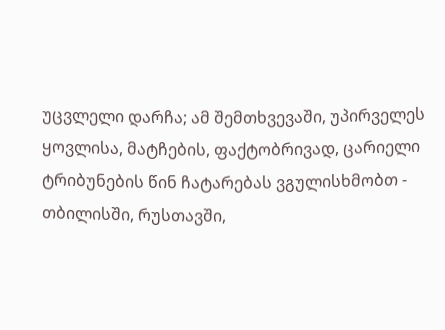უცვლელი დარჩა; ამ შემთხვევაში, უპირველეს ყოვლისა, მატჩების, ფაქტობრივად, ცარიელი ტრიბუნების წინ ჩატარებას ვგულისხმობთ - თბილისში, რუსთავში,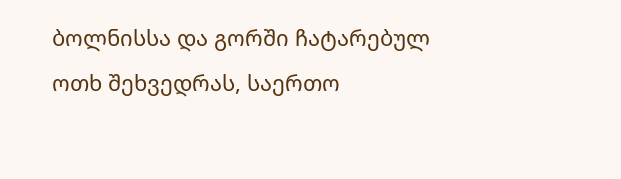ბოლნისსა და გორში ჩატარებულ ოთხ შეხვედრას, საერთო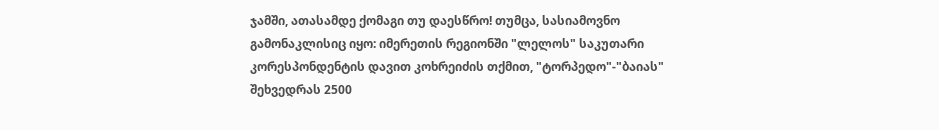ჯამში, ათასამდე ქომაგი თუ დაესწრო! თუმცა, სასიამოვნო გამონაკლისიც იყო: იმერეთის რეგიონში "ლელოს" საკუთარი კორესპონდენტის დავით კოხრეიძის თქმით, "ტორპედო"-"ბაიას" შეხვედრას 2500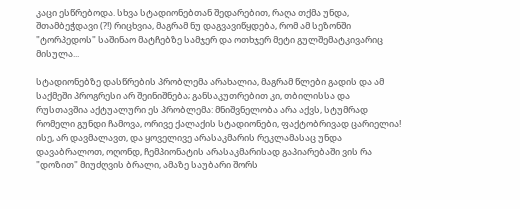კაცი ესწრებოდა. სხვა სტადიონებთან შედარებით, რაღა თქმა უნდა, შთამბეჭდავი (?!) რიცხვია, მაგრამ ნუ დაგვავიწყდება, რომ ამ სეზონში "ტორპედოს" საშინაო მატჩებზე სამჯერ და ოთხჯერ მეტი გულშემატკივარიც მისულა...

სტადიონებზე დასწრების პრობლემა არახალია, მაგრამ წლები გადის და ამ საქმეში პროგრესი არ შეინიშნება; განსაკუთრებით კი, თბილისსა და რუსთავშია აქტუალური ეს პრობლემა: მნიშვნელობა არა აქვს, სტუმრად რომელი გუნდი ჩამოვა, ორივე ქალაქის სტადიონები, ფაქტობრივად ცარიელია! ისე, არ დავმალავთ, და ყოველივე არასაკმარის რეკლამასაც უნდა დავაბრალოთ, ოღონდ, ჩემპიონატის არასაკმარისად გაპიარებაში ვის რა "დოზით" მიუძღვის ბრალი, ამაზე საუბარი შორს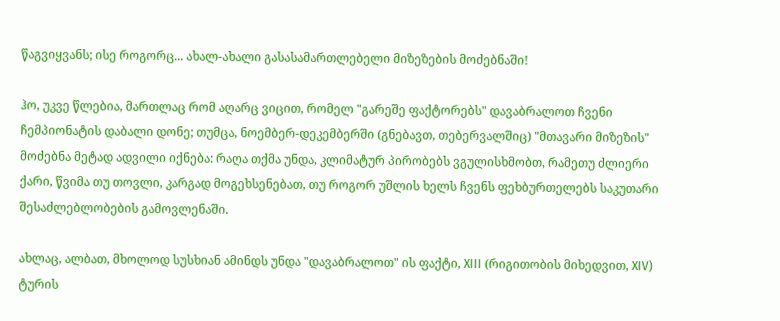წაგვიყვანს; ისე როგორც... ახალ-ახალი გასასამართლებელი მიზეზების მოძებნაში!

ჰო, უკვე წლებია, მართლაც რომ აღარც ვიცით, რომელ "გარეშე ფაქტორებს" დავაბრალოთ ჩვენი ჩემპიონატის დაბალი დონე; თუმცა, ნოემბერ-დეკემბერში (გნებავთ, თებერვალშიც) "მთავარი მიზეზის" მოძებნა მეტად ადვილი იქნება: რაღა თქმა უნდა, კლიმატურ პირობებს ვგულისხმობთ, რამეთუ ძლიერი ქარი, წვიმა თუ თოვლი, კარგად მოგეხსენებათ, თუ როგორ უშლის ხელს ჩვენს ფეხბურთელებს საკუთარი შესაძლებლობების გამოვლენაში.

ახლაც, ალბათ, მხოლოდ სუსხიან ამინდს უნდა "დავაბრალოთ" ის ფაქტი, XIII (რიგითობის მიხედვით, XIV) ტურის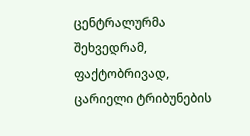ცენტრალურმა შეხვედრამ, ფაქტობრივად, ცარიელი ტრიბუნების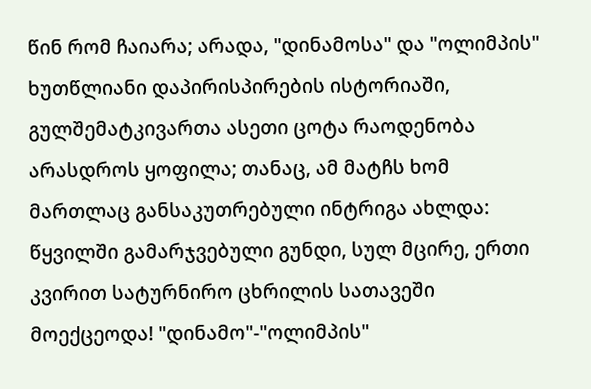წინ რომ ჩაიარა; არადა, "დინამოსა" და "ოლიმპის" ხუთწლიანი დაპირისპირების ისტორიაში, გულშემატკივართა ასეთი ცოტა რაოდენობა არასდროს ყოფილა; თანაც, ამ მატჩს ხომ მართლაც განსაკუთრებული ინტრიგა ახლდა: წყვილში გამარჯვებული გუნდი, სულ მცირე, ერთი კვირით სატურნირო ცხრილის სათავეში მოექცეოდა! "დინამო"-"ოლიმპის"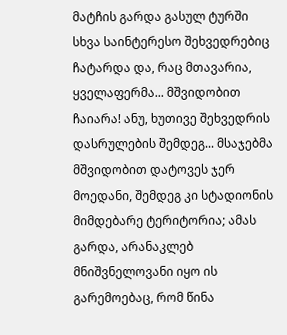მატჩის გარდა გასულ ტურში სხვა საინტერესო შეხვედრებიც ჩატარდა და, რაც მთავარია, ყველაფერმა... მშვიდობით ჩაიარა! ანუ, ხუთივე შეხვედრის დასრულების შემდეგ... მსაჯებმა მშვიდობით დატოვეს ჯერ მოედანი, შემდეგ კი სტადიონის მიმდებარე ტერიტორია; ამას გარდა, არანაკლებ მნიშვნელოვანი იყო ის გარემოებაც, რომ წინა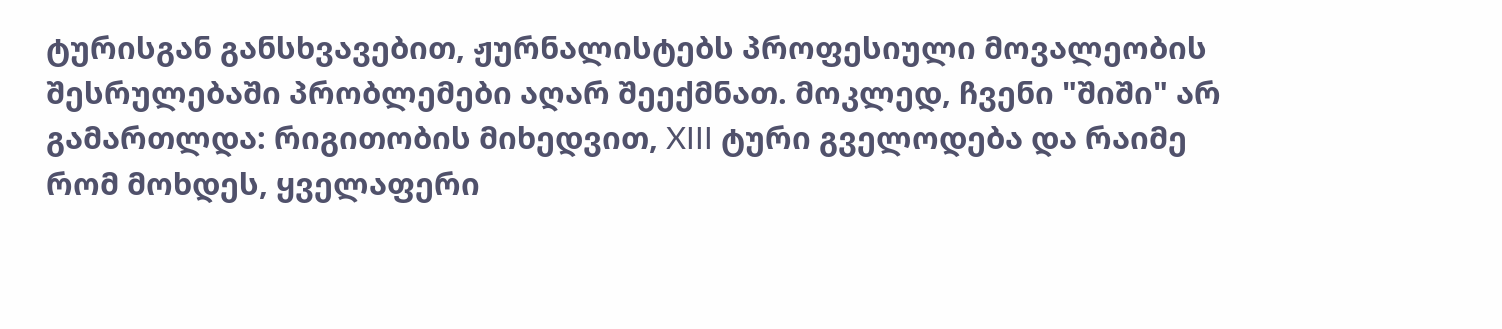ტურისგან განსხვავებით, ჟურნალისტებს პროფესიული მოვალეობის შესრულებაში პრობლემები აღარ შეექმნათ. მოკლედ, ჩვენი "შიში" არ გამართლდა: რიგითობის მიხედვით, XIII ტური გველოდება და რაიმე რომ მოხდეს, ყველაფერი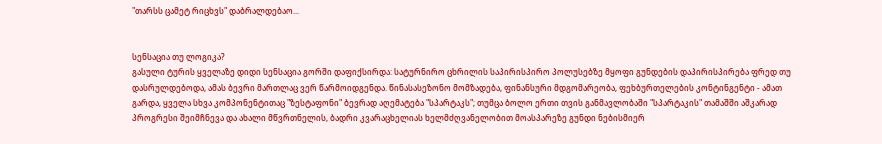"თარსს ცამეტ რიცხვს" დაბრალდებაო...


სენსაცია თუ ლოგიკა?
გასული ტურის ყველაზე დიდი სენსაცია გორში დაფიქსირდა: სატურნირო ცხრილის საპირისპირო პოლუსებზე მყოფი გუნდების დაპირისპირება ფრედ თუ დასრულდებოდა, ამას ბევრი მართლაც ვერ წარმოიდგენდა. წინასასეზონო მომზადება, ფინანსური მდგომარეობა, ფეხბურთელების კონტინგენტი - ამათ გარდა, ყველა სხვა კომპონენტითაც "ზესტაფონი" ბევრად აღემატება "სპარტაკს"; თუმცა ბოლო ერთი თვის განმავლობაში "სპარტაკის" თამაშში აშკარად პროგრესი შეიმჩნევა და ახალი მწვრთნელის, ბადრი კვარაცხელიას ხელმძღვანელობით მოასპარეზე გუნდი ნებისმიერ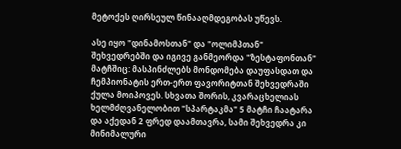მეტოქეს ღირსეულ წინააღმდეგობას უწევს.

ასე იყო "დინამოსთან" და "ოლიმპთან" შეხვედრებში და იგივე განმეორდა "ზესტაფონთან" მატჩშიც: მასპინძლებს მონდომება დაუფასდათ და ჩემპიონატის ერთ-ერთ ფავორიტთან შეხვედრაში ქულა მოიპოვეს. სხვათა შორის, კვარაცხელიას ხელმძღვანელობით "სპარტაკმა" 5 მატჩი ჩაატარა და აქედან 2 ფრედ დაამთავრა, სამი შეხვედრა კი მინიმალური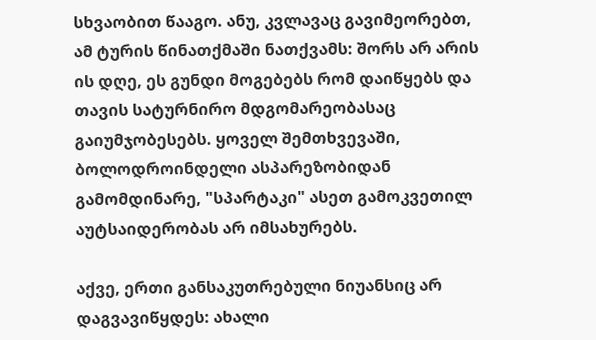სხვაობით წააგო. ანუ, კვლავაც გავიმეორებთ, ამ ტურის წინათქმაში ნათქვამს: შორს არ არის ის დღე, ეს გუნდი მოგებებს რომ დაიწყებს და თავის სატურნირო მდგომარეობასაც გაიუმჯობესებს. ყოველ შემთხვევაში, ბოლოდროინდელი ასპარეზობიდან გამომდინარე, "სპარტაკი" ასეთ გამოკვეთილ აუტსაიდერობას არ იმსახურებს.

აქვე, ერთი განსაკუთრებული ნიუანსიც არ დაგვავიწყდეს: ახალი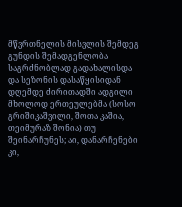მწვრთნელის მისვლის შემდეგ გუნდის შემადგენლობა საგრძნობლად გადახალისდა და სეზონის დასაწყისიდან დღემდე ძირითადში ადგილი მხოლოდ ერთეულებმა (სოსო გრიშიკაშვილი, შოთა კაშია, თეიმურაზ შონია) თუ შეინარჩუნეს; აი, დანარჩენები კი,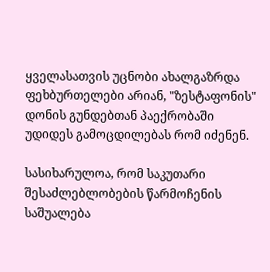ყველასათვის უცნობი ახალგაზრდა ფეხბურთელები არიან, "ზესტაფონის" დონის გუნდებთან პაექრობაში უდიდეს გამოცდილებას რომ იძენენ.

სასიხარულოა, რომ საკუთარი შესაძლებლობების წარმოჩენის საშუალება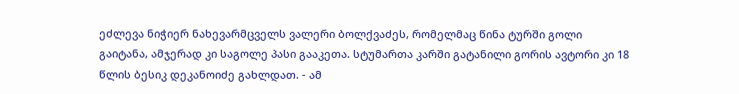ეძლევა ნიჭიერ ნახევარმცველს ვალერი ბოლქვაძეს, რომელმაც წინა ტურში გოლი გაიტანა, ამჯერად კი საგოლე პასი გააკეთა. სტუმართა კარში გატანილი გორის ავტორი კი 18 წლის ბესიკ დეკანოიძე გახლდათ. - ამ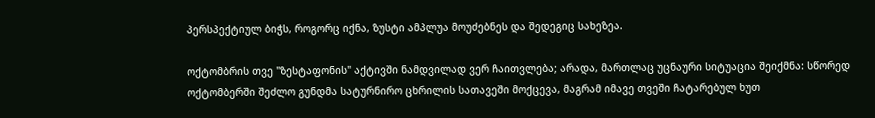პერსპექტიულ ბიჭს, როგორც იქნა, ზუსტი ამპლუა მოუძებნეს და შედეგიც სახეზეა.

ოქტომბრის თვე "ზესტაფონის" აქტივში ნამდვილად ვერ ჩაითვლება; არადა, მართლაც უცნაური სიტუაცია შეიქმნა: სწორედ ოქტომბერში შეძლო გუნდმა სატურნირო ცხრილის სათავეში მოქცევა, მაგრამ იმავე თვეში ჩატარებულ ხუთ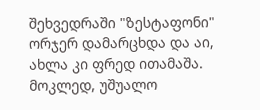შეხვედრაში "ზესტაფონი" ორჯერ დამარცხდა და აი, ახლა კი ფრედ ითამაშა. მოკლედ, უშუალო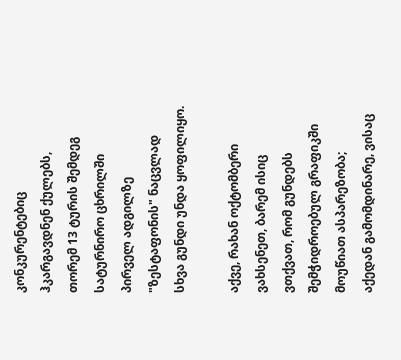კონკურენტებიც ჰკარგავდნენ ქულებს, თორემ 13 ტურის შემდეგ სატურნირო ცხრილში პირველ ადგილზე "ზესტაფონის" ნაცვლად სხვა გუნდი უნდა ყოფილიყო.

აქვე, რახან ოქტომბერი ვახსენეთ, ბარემ ისიც ვთქვათ, რომ გუნდებს შემჭიდროებულ გრაფიკში მოუწიათ ასპარეზობა; აქედან გამომდინარე, ვისაც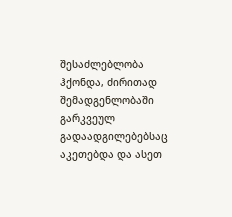შესაძლებლობა ჰქონდა, ძირითად შემადგენლობაში გარკვეულ გადაადგილებებსაც აკეთებდა და ასეთ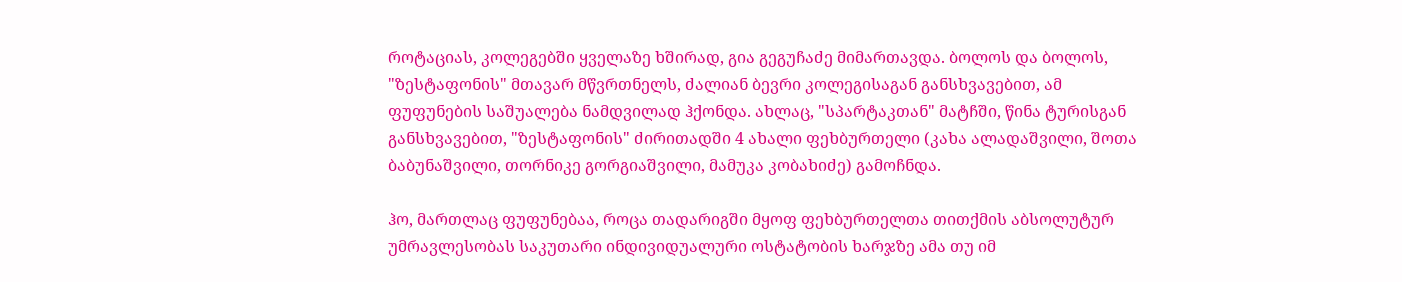როტაციას, კოლეგებში ყველაზე ხშირად, გია გეგუჩაძე მიმართავდა. ბოლოს და ბოლოს, "ზესტაფონის" მთავარ მწვრთნელს, ძალიან ბევრი კოლეგისაგან განსხვავებით, ამ ფუფუნების საშუალება ნამდვილად ჰქონდა. ახლაც, "სპარტაკთან" მატჩში, წინა ტურისგან განსხვავებით, "ზესტაფონის" ძირითადში 4 ახალი ფეხბურთელი (კახა ალადაშვილი, შოთა ბაბუნაშვილი, თორნიკე გორგიაშვილი, მამუკა კობახიძე) გამოჩნდა.

ჰო, მართლაც ფუფუნებაა, როცა თადარიგში მყოფ ფეხბურთელთა თითქმის აბსოლუტურ უმრავლესობას საკუთარი ინდივიდუალური ოსტატობის ხარჯზე ამა თუ იმ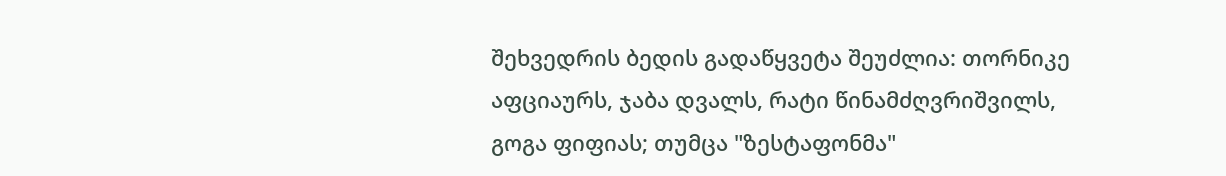შეხვედრის ბედის გადაწყვეტა შეუძლია: თორნიკე აფციაურს, ჯაბა დვალს, რატი წინამძღვრიშვილს, გოგა ფიფიას; თუმცა "ზესტაფონმა"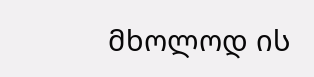მხოლოდ ის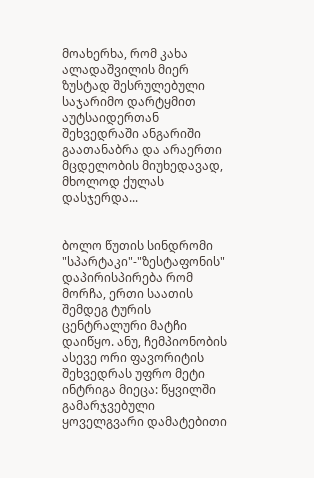მოახერხა, რომ კახა ალადაშვილის მიერ ზუსტად შესრულებული საჯარიმო დარტყმით აუტსაიდერთან შეხვედრაში ანგარიში გაათანაბრა და არაერთი მცდელობის მიუხედავად, მხოლოდ ქულას დასჯერდა...


ბოლო წუთის სინდრომი
"სპარტაკი"-"ზესტაფონის" დაპირისპირება რომ მორჩა, ერთი საათის შემდეგ ტურის ცენტრალური მატჩი დაიწყო. ანუ, ჩემპიონობის ასევე ორი ფავორიტის შეხვედრას უფრო მეტი ინტრიგა მიეცა: წყვილში გამარჯვებული ყოველგვარი დამატებითი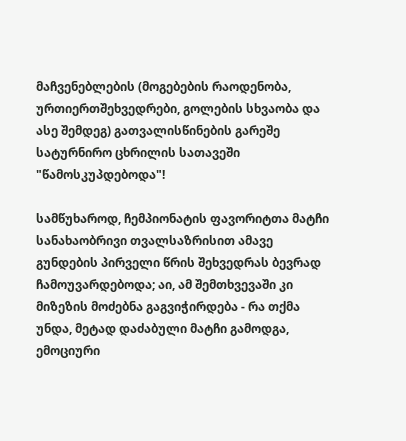მაჩვენებლების (მოგებების რაოდენობა, ურთიერთშეხვედრები, გოლების სხვაობა და ასე შემდეგ) გათვალისწინების გარეშე სატურნირო ცხრილის სათავეში "წამოსკუპდებოდა"!

სამწუხაროდ, ჩემპიონატის ფავორიტთა მატჩი სანახაობრივი თვალსაზრისით ამავე გუნდების პირველი წრის შეხვედრას ბევრად ჩამოუვარდებოდა; აი, ამ შემთხვევაში კი მიზეზის მოძებნა გაგვიჭირდება - რა თქმა უნდა, მეტად დაძაბული მატჩი გამოდგა, ემოციური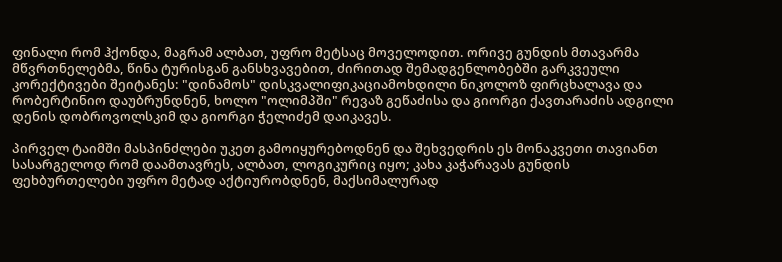ფინალი რომ ჰქონდა, მაგრამ ალბათ, უფრო მეტსაც მოველოდით. ორივე გუნდის მთავარმა მწვრთნელებმა, წინა ტურისგან განსხვავებით, ძირითად შემადგენლობებში გარკვეული კორექტივები შეიტანეს: "დინამოს" დისკვალიფიკაციამოხდილი ნიკოლოზ ფირცხალავა და რობერტინიო დაუბრუნდნენ, ხოლო "ოლიმპში" რევაზ გეწაძისა და გიორგი ქავთარაძის ადგილი დენის დობროვოლსკიმ და გიორგი ჭელიძემ დაიკავეს.

პირველ ტაიმში მასპინძლები უკეთ გამოიყურებოდნენ და შეხვედრის ეს მონაკვეთი თავიანთ სასარგელოდ რომ დაამთავრეს, ალბათ, ლოგიკურიც იყო; კახა კაჭარავას გუნდის ფეხბურთელები უფრო მეტად აქტიურობდნენ, მაქსიმალურად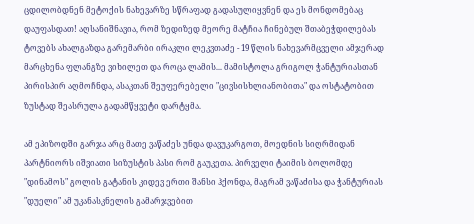ცდილობდნენ მეტოქის ნახევარზე სწრაფად გადასულიყვნენ და ეს მონდომებაც დაუფასდათ! აღსანიშნავია, რომ ზედიზედ მეორე მატჩია ჩინებულ შთაბეჭდილებას ტოვებს ახალგაზდა გარემარბი ირაკლი ლეკვთაძე - 19 წლის ნახევარმცველი ამჯერად მარცხენა ფლანგზე ვიხილეთ და როცა ლამის... მამისტოლა გრიგოლ ჭანტურიასთან პირისპირ აღმოჩნდა, ასაკთან შეუფერებელი "ცივსისხლიანობითა" და ოსტატობით ზუსტად შეასრულა გადამწყვეტი დარტყმა.

ამ ეპიზოდში გარჯა არც მათე ვაწაძეს უნდა დავუკარგოთ, მოედნის სიღრმიდან პარტნიორს იშვიათი სიზუსტის პასი რომ გაუკეთა. პირველი ტაიმის ბოლომდე "დინამოს" გოლის გატანის კიდევ ერთი შანსი ჰქონდა, მაგრამ ვაწაძისა და ჭანტურიას "დუელი" ამ უკანასკნელის გამარჯვებით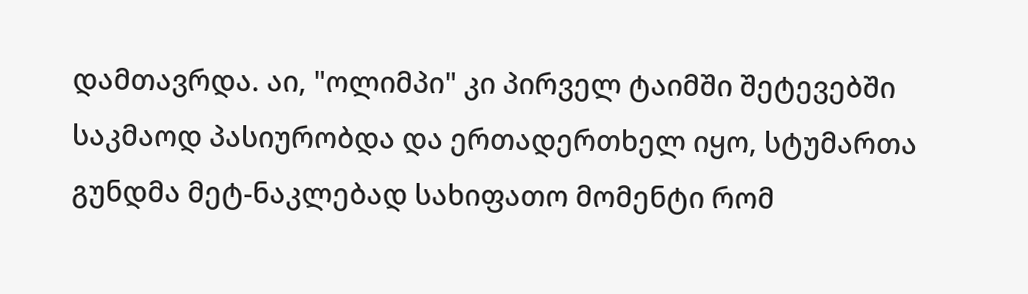დამთავრდა. აი, "ოლიმპი" კი პირველ ტაიმში შეტევებში საკმაოდ პასიურობდა და ერთადერთხელ იყო, სტუმართა გუნდმა მეტ-ნაკლებად სახიფათო მომენტი რომ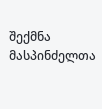შექმნა მასპინძელთა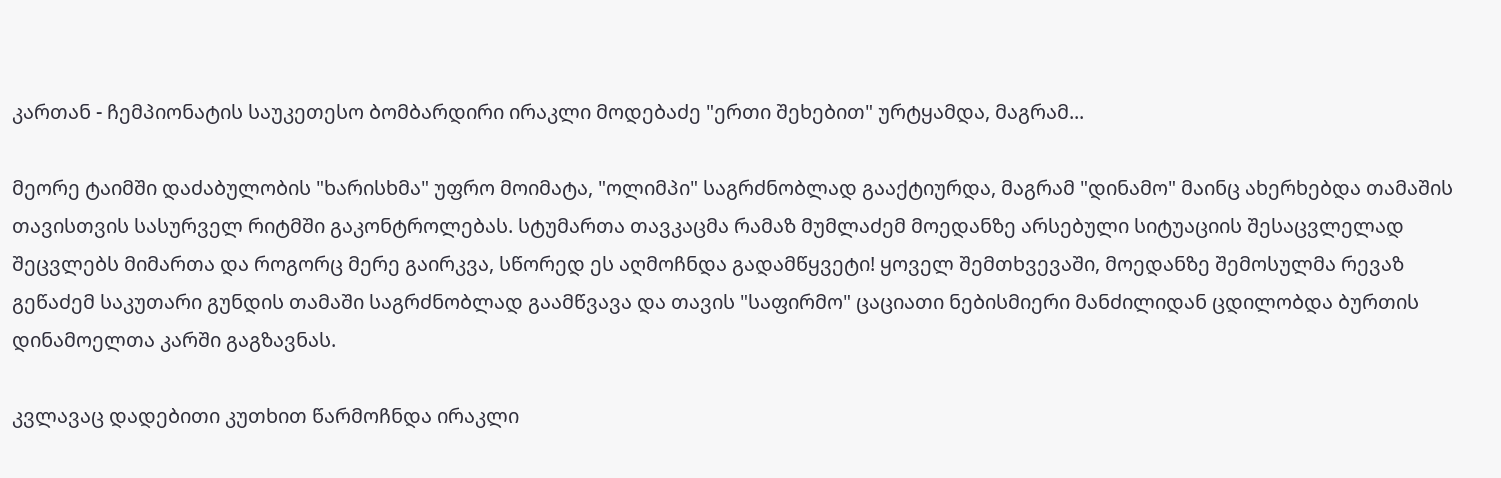კართან - ჩემპიონატის საუკეთესო ბომბარდირი ირაკლი მოდებაძე "ერთი შეხებით" ურტყამდა, მაგრამ...

მეორე ტაიმში დაძაბულობის "ხარისხმა" უფრო მოიმატა, "ოლიმპი" საგრძნობლად გააქტიურდა, მაგრამ "დინამო" მაინც ახერხებდა თამაშის თავისთვის სასურველ რიტმში გაკონტროლებას. სტუმართა თავკაცმა რამაზ მუმლაძემ მოედანზე არსებული სიტუაციის შესაცვლელად შეცვლებს მიმართა და როგორც მერე გაირკვა, სწორედ ეს აღმოჩნდა გადამწყვეტი! ყოველ შემთხვევაში, მოედანზე შემოსულმა რევაზ გეწაძემ საკუთარი გუნდის თამაში საგრძნობლად გაამწვავა და თავის "საფირმო" ცაციათი ნებისმიერი მანძილიდან ცდილობდა ბურთის დინამოელთა კარში გაგზავნას.

კვლავაც დადებითი კუთხით წარმოჩნდა ირაკლი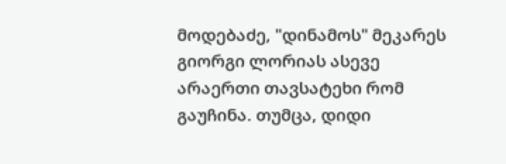მოდებაძე, "დინამოს" მეკარეს გიორგი ლორიას ასევე არაერთი თავსატეხი რომ გაუჩინა. თუმცა, დიდი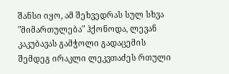შანსი იყო, ამ შეხვედრას სულ სხვა "მიმართულება" ჰქონოდა, ლევან კაკუბავას გამჭოლი გადაცემის შემდეგ ირაკლი ლეკვთაძეს რთული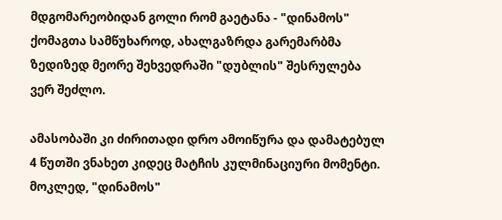მდგომარეობიდან გოლი რომ გაეტანა - "დინამოს" ქომაგთა სამწუხაროდ, ახალგაზრდა გარემარბმა ზედიზედ მეორე შეხვედრაში "დუბლის" შესრულება ვერ შეძლო.

ამასობაში კი ძირითადი დრო ამოიწურა და დამატებულ 4 წუთში ვნახეთ კიდეც მატჩის კულმინაციური მომენტი. მოკლედ, "დინამოს"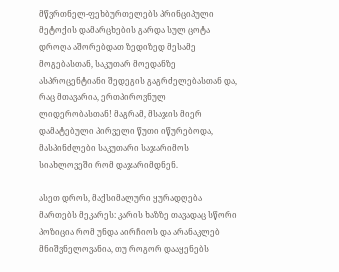მწვრთნელ-ფეხბურთელებს პრინციპული მეტოქის დამარცხების გარდა სულ ცოტა დროღა აშორებდათ ზედიზედ მესამე მოგებასთან, საკუთარ მოედანზე ასპროცენტიანი შედეგის გაგრძელებასთან და, რაც მთავარია, ერთპიროვნულ ლიდერობასთან! მაგრამ, მსაჯის მიერ დამატებული პირველი წუთი იწურებოდა, მასპინძლები საკუთარი საჯარიმოს სიახლოვეში რომ დაჯარიმდნენ.

ასეთ დროს, მაქსიმალური ყურადღება მართებს მეკარეს: კარის ხაზზე თავადაც სწორი პოზიცია რომ უნდა აირჩიოს და არანაკლებ მნიშვნელოვანია, თუ როგორ დააყენებს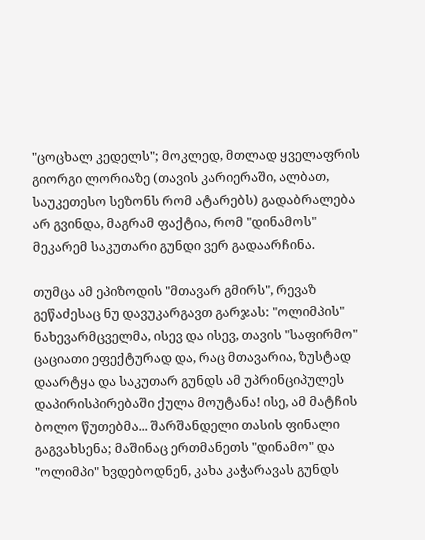"ცოცხალ კედელს"; მოკლედ, მთლად ყველაფრის გიორგი ლორიაზე (თავის კარიერაში, ალბათ, საუკეთესო სეზონს რომ ატარებს) გადაბრალება არ გვინდა, მაგრამ ფაქტია, რომ "დინამოს" მეკარემ საკუთარი გუნდი ვერ გადაარჩინა.

თუმცა ამ ეპიზოდის "მთავარ გმირს", რევაზ გეწაძესაც ნუ დავუკარგავთ გარჯას: "ოლიმპის" ნახევარმცველმა, ისევ და ისევ, თავის "საფირმო" ცაციათი ეფექტურად და, რაც მთავარია, ზუსტად დაარტყა და საკუთარ გუნდს ამ უპრინციპულეს დაპირისპირებაში ქულა მოუტანა! ისე, ამ მატჩის ბოლო წუთებმა... შარშანდელი თასის ფინალი გაგვახსენა; მაშინაც ერთმანეთს "დინამო" და "ოლიმპი" ხვდებოდნენ, კახა კაჭარავას გუნდს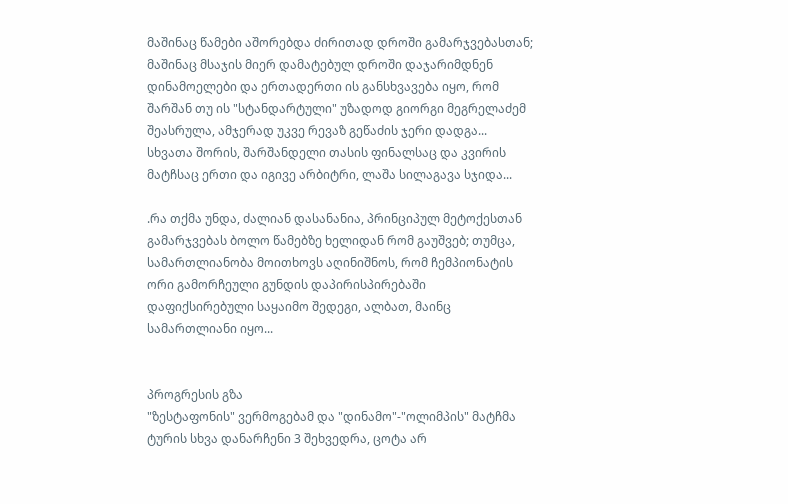მაშინაც წამები აშორებდა ძირითად დროში გამარჯვებასთან; მაშინაც მსაჯის მიერ დამატებულ დროში დაჯარიმდნენ დინამოელები და ერთადერთი ის განსხვავება იყო, რომ შარშან თუ ის "სტანდარტული" უზადოდ გიორგი მეგრელაძემ შეასრულა, ამჯერად უკვე რევაზ გეწაძის ჯერი დადგა... სხვათა შორის, შარშანდელი თასის ფინალსაც და კვირის მატჩსაც ერთი და იგივე არბიტრი, ლაშა სილაგავა სჯიდა...

.რა თქმა უნდა, ძალიან დასანანია, პრინციპულ მეტოქესთან გამარჯვებას ბოლო წამებზე ხელიდან რომ გაუშვებ; თუმცა, სამართლიანობა მოითხოვს აღინიშნოს, რომ ჩემპიონატის ორი გამორჩეული გუნდის დაპირისპირებაში დაფიქსირებული საყაიმო შედეგი, ალბათ, მაინც სამართლიანი იყო...


პროგრესის გზა
"ზესტაფონის" ვერმოგებამ და "დინამო"-"ოლიმპის" მატჩმა ტურის სხვა დანარჩენი 3 შეხვედრა, ცოტა არ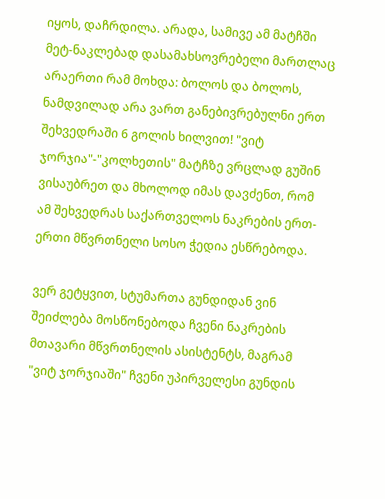იყოს, დაჩრდილა. არადა, სამივე ამ მატჩში მეტ-ნაკლებად დასამახსოვრებელი მართლაც არაერთი რამ მოხდა: ბოლოს და ბოლოს, ნამდვილად არა ვართ განებივრებულნი ერთ შეხვედრაში 6 გოლის ხილვით! "ვიტ ჯორჯია"-"კოლხეთის" მატჩზე ვრცლად გუშინ ვისაუბრეთ და მხოლოდ იმას დავძენთ, რომ ამ შეხვედრას საქართველოს ნაკრების ერთ-ერთი მწვრთნელი სოსო ჭედია ესწრებოდა.

ვერ გეტყვით, სტუმართა გუნდიდან ვინ შეიძლება მოსწონებოდა ჩვენი ნაკრების მთავარი მწვრთნელის ასისტენტს, მაგრამ "ვიტ ჯორჯიაში" ჩვენი უპირველესი გუნდის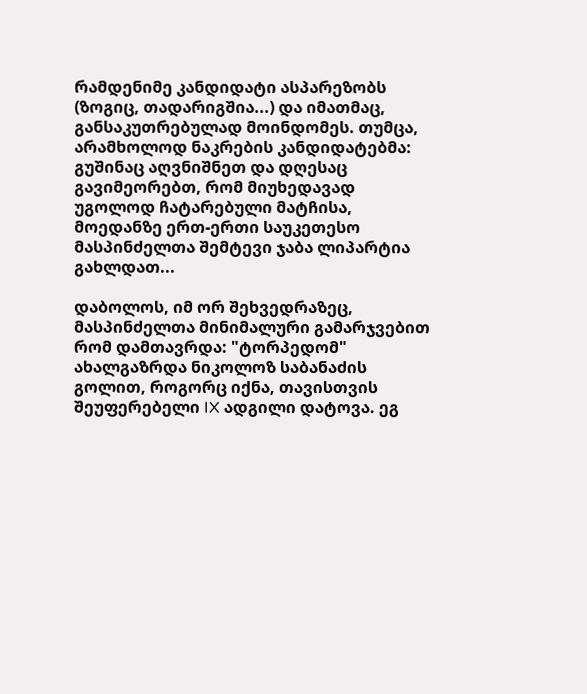რამდენიმე კანდიდატი ასპარეზობს (ზოგიც, თადარიგშია...) და იმათმაც, განსაკუთრებულად მოინდომეს. თუმცა, არამხოლოდ ნაკრების კანდიდატებმა: გუშინაც აღვნიშნეთ და დღესაც გავიმეორებთ, რომ მიუხედავად უგოლოდ ჩატარებული მატჩისა, მოედანზე ერთ-ერთი საუკეთესო მასპინძელთა შემტევი ჯაბა ლიპარტია გახლდათ...

დაბოლოს, იმ ორ შეხვედრაზეც, მასპინძელთა მინიმალური გამარჯვებით რომ დამთავრდა: "ტორპედომ" ახალგაზრდა ნიკოლოზ საბანაძის გოლით, როგორც იქნა, თავისთვის შეუფერებელი IX ადგილი დატოვა. ეგ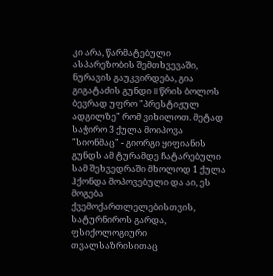კი არა, წარმატებული ასპარეზობის შემთხვევაში, ნურავის გაუკვირდება, გია გიგატაძის გუნდი II წრის ბოლოს ბევრად უფრო "პრესტიჟულ ადგილზე" რომ ვიხილოთ. მეტად საჭირო 3 ქულა მოიპოვა "სიონმაც" - გიორგი ყიფიანის გუნდს ამ ტურამდე ჩატარებული სამ შეხვედრაში მხოლოდ 1 ქულა ჰქონდა მოპოვებული და აი, ეს მოგება ქვემოქართლელებისთვის, სატურნიროს გარდა, ფსიქოლოგიური თვალსაზრისითაც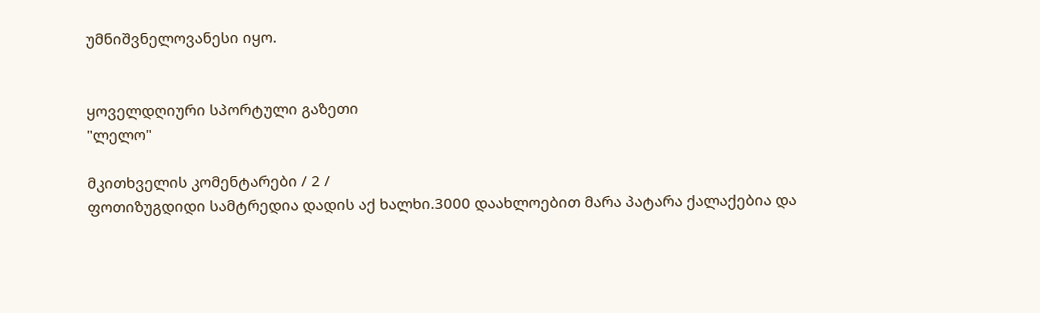უმნიშვნელოვანესი იყო.


ყოველდღიური სპორტული გაზეთი
"ლელო"

მკითხველის კომენტარები / 2 /
ფოთიზუგდიდი სამტრედია დადის აქ ხალხი.3000 დაახლოებით მარა პატარა ქალაქებია და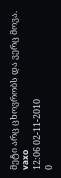მეტი არც ცხოვრობს და ვერც მოვა.
vaxo
12:06 02-11-2010
0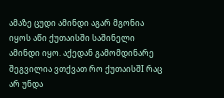ამაზე ცუდი ამინდი აგარ მგონია იყოს აწი ქუთაისში საშინელი ამინდი იყო. აქედან გამომდინარე შეგვილია ვთქვათ რო ქუთაისშI რაც არ უნდა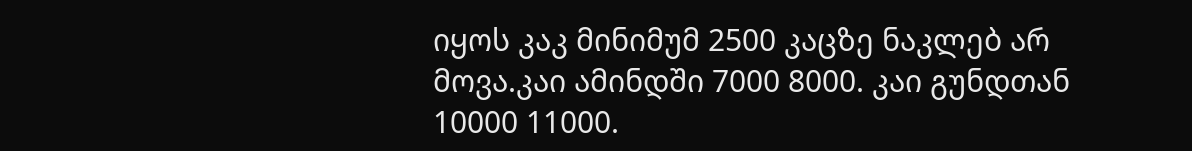იყოს კაკ მინიმუმ 2500 კაცზე ნაკლებ არ მოვა.კაი ამინდში 7000 8000. კაი გუნდთან 10000 11000.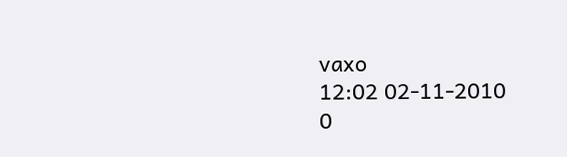vaxo
12:02 02-11-2010
0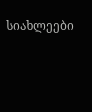სიახლეები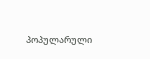პოპულარული